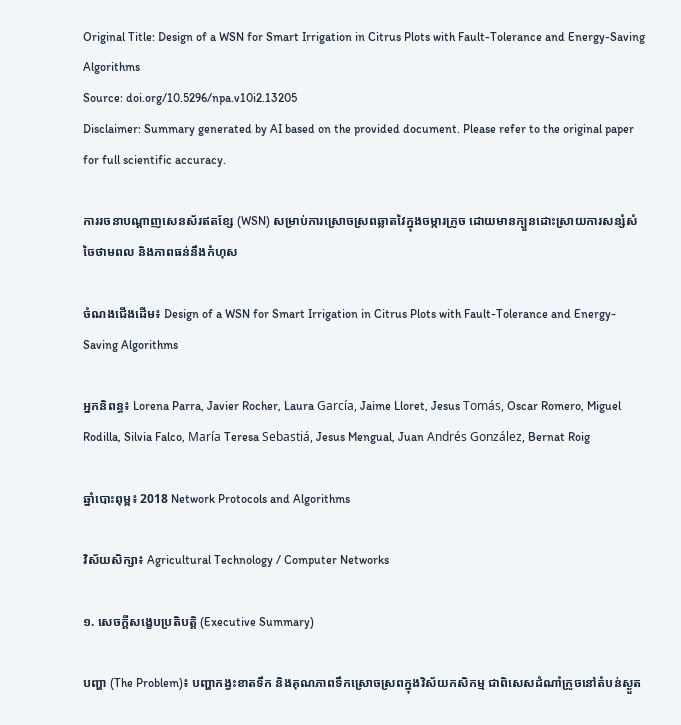Original Title: Design of a WSN for Smart Irrigation in Citrus Plots with Fault-Tolerance and Energy-Saving Algorithms
Source: doi.org/10.5296/npa.v10i2.13205
Disclaimer: Summary generated by AI based on the provided document. Please refer to the original paper for full scientific accuracy.

ការរចនាបណ្តាញសេនស័រឥតខ្សែ (WSN) សម្រាប់ការស្រោចស្រពឆ្លាតវៃក្នុងចម្ការក្រូច ដោយមានក្បួនដោះស្រាយការសន្សំសំចៃថាមពល និងភាពធន់នឹងកំហុស

ចំណងជើងដើម៖ Design of a WSN for Smart Irrigation in Citrus Plots with Fault-Tolerance and Energy-Saving Algorithms

អ្នកនិពន្ធ៖ Lorena Parra, Javier Rocher, Laura García, Jaime Lloret, Jesus Tomás, Oscar Romero, Miguel Rodilla, Silvia Falco, María Teresa Sebastiá, Jesus Mengual, Juan Andrés González, Bernat Roig

ឆ្នាំបោះពុម្ព៖ 2018 Network Protocols and Algorithms

វិស័យសិក្សា៖ Agricultural Technology / Computer Networks

១. សេចក្តីសង្ខេបប្រតិបត្តិ (Executive Summary)

បញ្ហា (The Problem)៖ បញ្ហាកង្វះខាតទឹក និងគុណភាពទឹកស្រោចស្រពក្នុងវិស័យកសិកម្ម ជាពិសេសដំណាំក្រូចនៅតំបន់ស្ងួត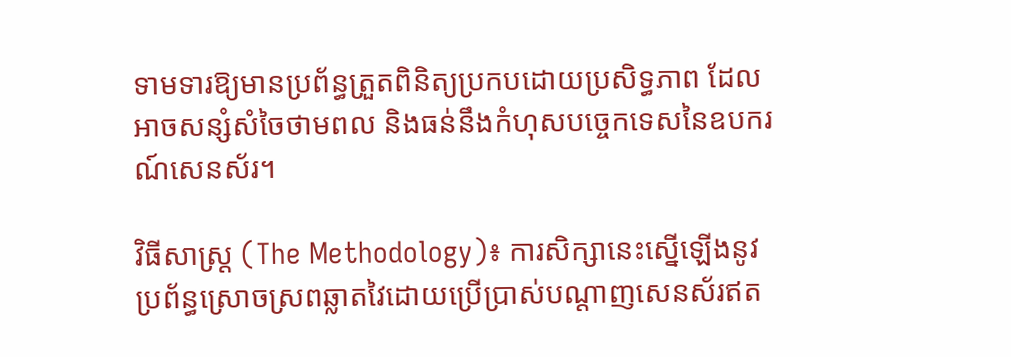ទាមទារឱ្យមានប្រព័ន្ធត្រួតពិនិត្យប្រកបដោយប្រសិទ្ធភាព ដែលអាចសន្សំសំចៃថាមពល និងធន់នឹងកំហុសបច្ចេកទេសនៃឧបករណ៍សេនស័រ។

វិធីសាស្ត្រ (The Methodology)៖ ការសិក្សានេះស្នើឡើងនូវប្រព័ន្ធស្រោចស្រពឆ្លាតវៃដោយប្រើប្រាស់បណ្តាញសេនស័រឥត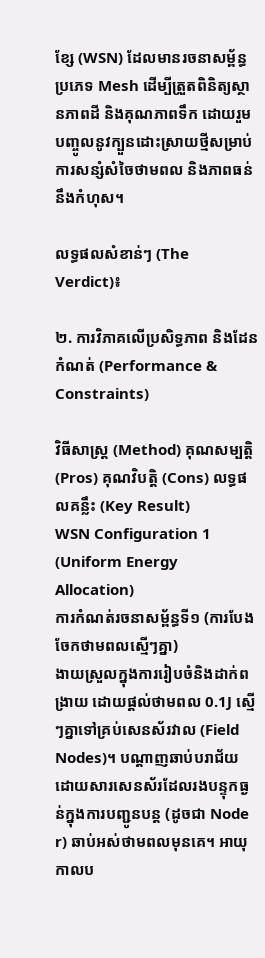ខ្សែ (WSN) ដែលមានរចនាសម្ព័ន្ធប្រភេទ Mesh ដើម្បីត្រួតពិនិត្យស្ថានភាពដី និងគុណភាពទឹក ដោយរួមបញ្ចូលនូវក្បួនដោះស្រាយថ្មីសម្រាប់ការសន្សំសំចៃថាមពល និងភាពធន់នឹងកំហុស។

លទ្ធផលសំខាន់ៗ (The Verdict)៖

២. ការវិភាគលើប្រសិទ្ធភាព និងដែនកំណត់ (Performance & Constraints)

វិធីសាស្ត្រ (Method) គុណសម្បត្តិ (Pros) គុណវិបត្តិ (Cons) លទ្ធផលគន្លឹះ (Key Result)
WSN Configuration 1 (Uniform Energy Allocation)
ការកំណត់រចនាសម្ព័ន្ធទី១ (ការបែងចែកថាមពលស្មើៗគ្នា)
ងាយស្រួលក្នុងការរៀបចំនិងដាក់ពង្រាយ ដោយផ្តល់ថាមពល 0.1J ស្មើៗគ្នាទៅគ្រប់សេនស័រវាល (Field Nodes)។ បណ្តាញឆាប់បរាជ័យ ដោយសារសេនស័រដែលរងបន្ទុកធ្ងន់ក្នុងការបញ្ជូនបន្ត (ដូចជា Node r) ឆាប់អស់ថាមពលមុនគេ។ អាយុកាលប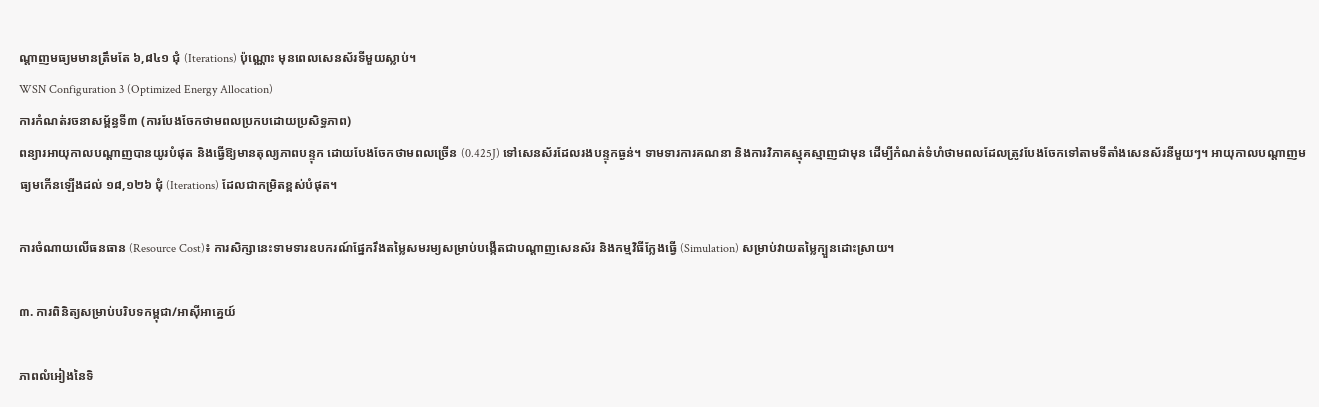ណ្តាញមធ្យមមានត្រឹមតែ ៦,៨៤១ ជុំ (Iterations) ប៉ុណ្ណោះ មុនពេលសេនស័រទីមួយស្លាប់។
WSN Configuration 3 (Optimized Energy Allocation)
ការកំណត់រចនាសម្ព័ន្ធទី៣ (ការបែងចែកថាមពលប្រកបដោយប្រសិទ្ធភាព)
ពន្យារអាយុកាលបណ្តាញបានយូរបំផុត និងធ្វើឱ្យមានតុល្យភាពបន្ទុក ដោយបែងចែកថាមពលច្រើន (0.425J) ទៅសេនស័រដែលរងបន្ទុកធ្ងន់។ ទាមទារការគណនា និងការវិភាគស្មុគស្មាញជាមុន ដើម្បីកំណត់ទំហំថាមពលដែលត្រូវបែងចែកទៅតាមទីតាំងសេនស័រនីមួយៗ។ អាយុកាលបណ្តាញមធ្យមកើនឡើងដល់ ១៨,១២៦ ជុំ (Iterations) ដែលជាកម្រិតខ្ពស់បំផុត។

ការចំណាយលើធនធាន (Resource Cost)៖ ការសិក្សានេះទាមទារឧបករណ៍ផ្នែករឹងតម្លៃសមរម្យសម្រាប់បង្កើតជាបណ្តាញសេនស័រ និងកម្មវិធីក្លែងធ្វើ (Simulation) សម្រាប់វាយតម្លៃក្បួនដោះស្រាយ។

៣. ការពិនិត្យសម្រាប់បរិបទកម្ពុជា/អាស៊ីអាគ្នេយ៍

ភាពលំអៀងនៃទិ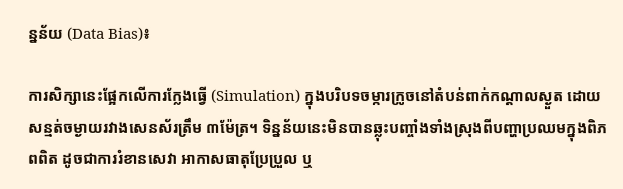ន្នន័យ (Data Bias)៖

ការសិក្សានេះផ្អែកលើការក្លែងធ្វើ (Simulation) ក្នុងបរិបទចម្ការក្រូចនៅតំបន់ពាក់កណ្តាលស្ងួត ដោយសន្មត់ចម្ងាយរវាងសេនស័រត្រឹម ៣ម៉ែត្រ។ ទិន្នន័យនេះមិនបានឆ្លុះបញ្ចាំងទាំងស្រុងពីបញ្ហាប្រឈមក្នុងពិភពពិត ដូចជាការរំខានសេវា អាកាសធាតុប្រែប្រួល ឬ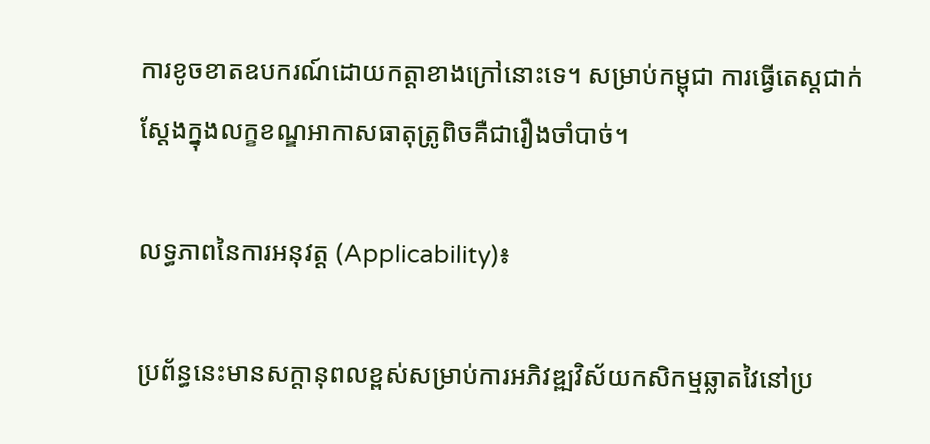ការខូចខាតឧបករណ៍ដោយកត្តាខាងក្រៅនោះទេ។ សម្រាប់កម្ពុជា ការធ្វើតេស្តជាក់ស្តែងក្នុងលក្ខខណ្ឌអាកាសធាតុត្រូពិចគឺជារឿងចាំបាច់។

លទ្ធភាពនៃការអនុវត្ត (Applicability)៖

ប្រព័ន្ធនេះមានសក្តានុពលខ្ពស់សម្រាប់ការអភិវឌ្ឍវិស័យកសិកម្មឆ្លាតវៃនៅប្រ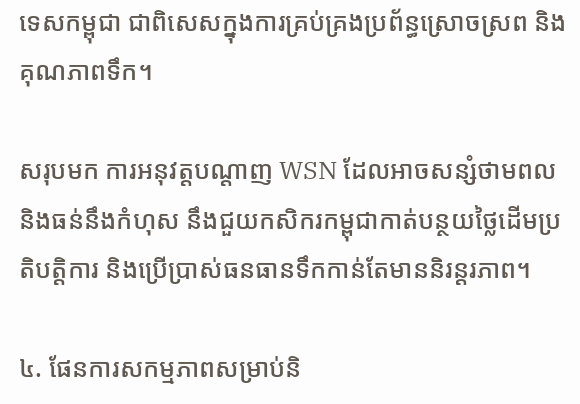ទេសកម្ពុជា ជាពិសេសក្នុងការគ្រប់គ្រងប្រព័ន្ធស្រោចស្រព និងគុណភាពទឹក។

សរុបមក ការអនុវត្តបណ្តាញ WSN ដែលអាចសន្សំថាមពល និងធន់នឹងកំហុស នឹងជួយកសិករកម្ពុជាកាត់បន្ថយថ្លៃដើមប្រតិបត្តិការ និងប្រើប្រាស់ធនធានទឹកកាន់តែមាននិរន្តរភាព។

៤. ផែនការសកម្មភាពសម្រាប់និ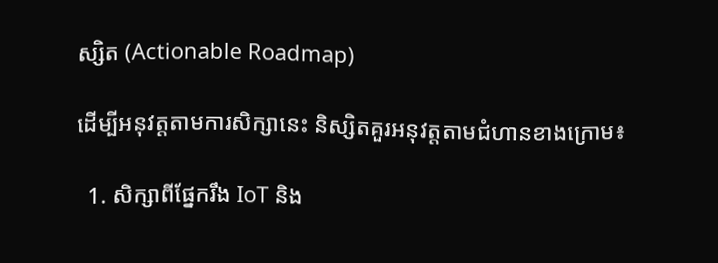ស្សិត (Actionable Roadmap)

ដើម្បីអនុវត្តតាមការសិក្សានេះ និស្សិតគួរអនុវត្តតាមជំហានខាងក្រោម៖

  1. សិក្សាពីផ្នែករឹង IoT និង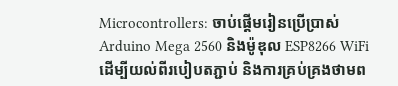Microcontrollers: ចាប់ផ្តើមរៀនប្រើប្រាស់ Arduino Mega 2560 និងម៉ូឌុល ESP8266 WiFi ដើម្បីយល់ពីរបៀបតភ្ជាប់ និងការគ្រប់គ្រងថាមព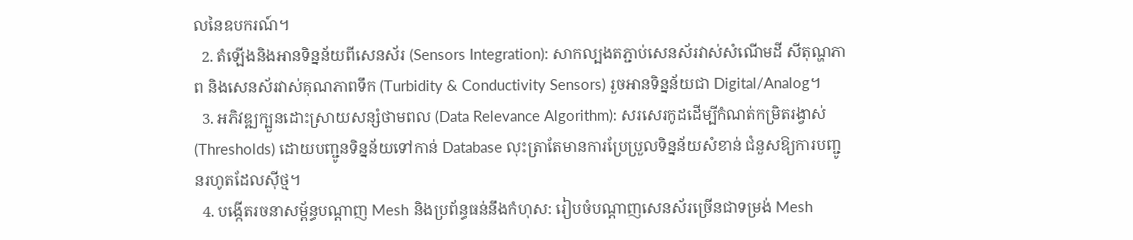លនៃឧបករណ៍។
  2. តំឡើងនិងអានទិន្នន័យពីសេនស័រ (Sensors Integration): សាកល្បងតភ្ជាប់សេនស័រវាស់សំណើមដី សីតុណ្ហភាព និងសេនស័រវាស់គុណភាពទឹក (Turbidity & Conductivity Sensors) រួចអានទិន្នន័យជា Digital/Analog។
  3. អភិវឌ្ឍក្បួនដោះស្រាយសន្សំថាមពល (Data Relevance Algorithm): សរសេរកូដដើម្បីកំណត់កម្រិតរង្វាស់ (Thresholds) ដោយបញ្ជូនទិន្នន័យទៅកាន់ Database លុះត្រាតែមានការប្រែប្រួលទិន្នន័យសំខាន់ ជំនួសឱ្យការបញ្ជូនរហូតដែលស៊ីថ្ម។
  4. បង្កើតរចនាសម្ព័ន្ធបណ្តាញ Mesh និងប្រព័ន្ធធន់នឹងកំហុស: រៀបចំបណ្តាញសេនស័រច្រើនជាទម្រង់ Mesh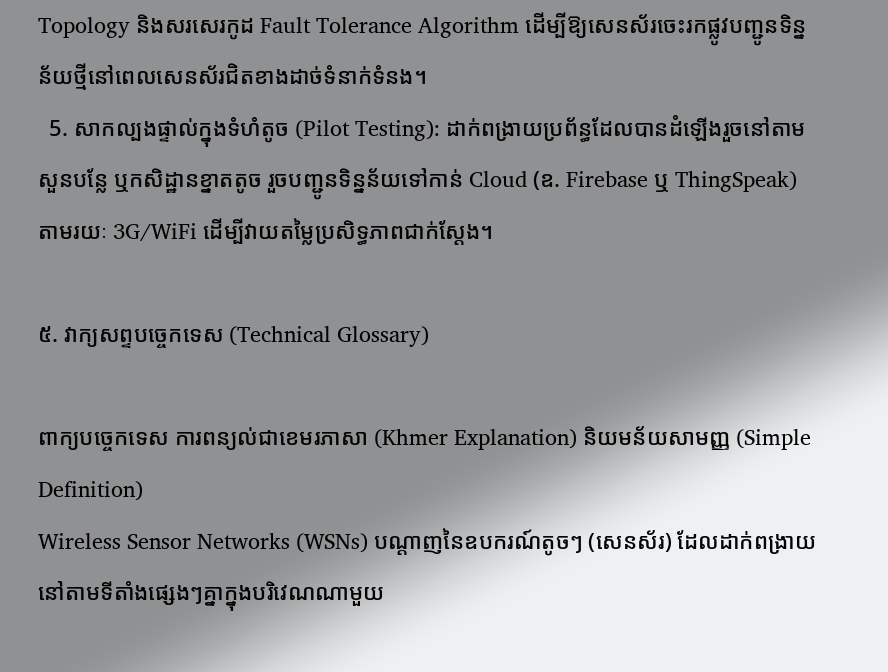Topology និងសរសេរកូដ Fault Tolerance Algorithm ដើម្បីឱ្យសេនស័រចេះរកផ្លូវបញ្ជូនទិន្នន័យថ្មីនៅពេលសេនស័រជិតខាងដាច់ទំនាក់ទំនង។
  5. សាកល្បងផ្ទាល់ក្នុងទំហំតូច (Pilot Testing): ដាក់ពង្រាយប្រព័ន្ធដែលបានដំឡើងរួចនៅតាមសួនបន្លែ ឬកសិដ្ឋានខ្នាតតូច រួចបញ្ជូនទិន្នន័យទៅកាន់ Cloud (ឧ. Firebase ឬ ThingSpeak) តាមរយៈ 3G/WiFi ដើម្បីវាយតម្លៃប្រសិទ្ធភាពជាក់ស្តែង។

៥. វាក្យសព្ទបច្ចេកទេស (Technical Glossary)

ពាក្យបច្ចេកទេស ការពន្យល់ជាខេមរភាសា (Khmer Explanation) និយមន័យសាមញ្ញ (Simple Definition)
Wireless Sensor Networks (WSNs) បណ្តាញនៃឧបករណ៍តូចៗ (សេនស័រ) ដែលដាក់ពង្រាយនៅតាមទីតាំងផ្សេងៗគ្នាក្នុងបរិវេណណាមួយ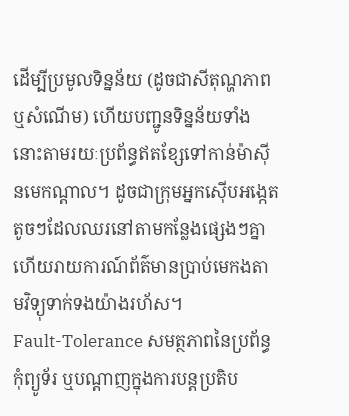ដើម្បីប្រមូលទិន្នន័យ (ដូចជាសីតុណ្ហភាព ឬសំណើម) ហើយបញ្ជូនទិន្នន័យទាំងនោះតាមរយៈប្រព័ន្ធឥតខ្សែទៅកាន់ម៉ាស៊ីនមេកណ្តាល។ ដូចជាក្រុមអ្នកស៊ើបអង្កេតតូចៗដែលឈរនៅតាមកន្លែងផ្សេងៗគ្នា ហើយរាយការណ៍ព័ត៌មានប្រាប់មេកងតាមវិទ្យុទាក់ទងយ៉ាងរហ័ស។
Fault-Tolerance សមត្ថភាពនៃប្រព័ន្ធកុំព្យូទ័រ ឬបណ្តាញក្នុងការបន្តប្រតិប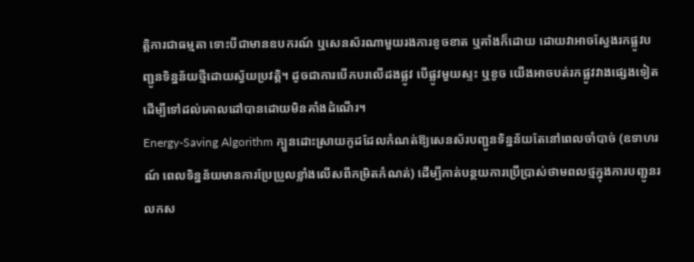ត្តិការជាធម្មតា ទោះបីជាមានឧបករណ៍ ឬសេនស័រណាមួយរងការខូចខាត ឬគាំងក៏ដោយ ដោយវាអាចស្វែងរកផ្លូវបញ្ជូនទិន្នន័យថ្មីដោយស្វ័យប្រវត្តិ។ ដូចជាការបើកបរលើដងផ្លូវ បើផ្លូវមួយស្ទះ ឬខូច យើងអាចបត់រកផ្លូវវាងផ្សេងទៀតដើម្បីទៅដល់គោលដៅបានដោយមិនគាំងដំណើរ។
Energy-Saving Algorithm ក្បួនដោះស្រាយកូដដែលកំណត់ឱ្យសេនស័របញ្ជូនទិន្នន័យតែនៅពេលចាំបាច់ (ឧទាហរណ៍ ពេលទិន្នន័យមានការប្រែប្រួលខ្លាំងលើសពីកម្រិតកំណត់) ដើម្បីកាត់បន្ថយការប្រើប្រាស់ថាមពលថ្មក្នុងការបញ្ជូនរលកស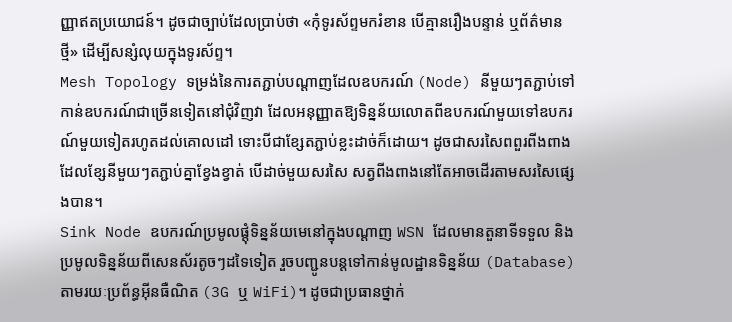ញ្ញាឥតប្រយោជន៍។ ដូចជាច្បាប់ដែលប្រាប់ថា «កុំទូរស័ព្ទមករំខាន បើគ្មានរឿងបន្ទាន់ ឬព័ត៌មានថ្មី» ដើម្បីសន្សំលុយក្នុងទូរស័ព្ទ។
Mesh Topology ទម្រង់នៃការតភ្ជាប់បណ្តាញដែលឧបករណ៍ (Node) នីមួយៗតភ្ជាប់ទៅកាន់ឧបករណ៍ជាច្រើនទៀតនៅជុំវិញវា ដែលអនុញ្ញាតឱ្យទិន្នន័យលោតពីឧបករណ៍មួយទៅឧបករណ៍មួយទៀតរហូតដល់គោលដៅ ទោះបីជាខ្សែតភ្ជាប់ខ្លះដាច់ក៏ដោយ។ ដូចជាសរសៃពពួរពីងពាង ដែលខ្សែនីមួយៗតភ្ជាប់គ្នាខ្វែងខ្វាត់ បើដាច់មួយសរសៃ សត្វពីងពាងនៅតែអាចដើរតាមសរសៃផ្សេងបាន។
Sink Node ឧបករណ៍ប្រមូលផ្តុំទិន្នន័យមេនៅក្នុងបណ្តាញ WSN ដែលមានតួនាទីទទួល និងប្រមូលទិន្នន័យពីសេនស័រតូចៗដទៃទៀត រួចបញ្ជូនបន្តទៅកាន់មូលដ្ឋានទិន្នន័យ (Database) តាមរយៈប្រព័ន្ធអ៊ីនធឺណិត (3G ឬ WiFi)។ ដូចជាប្រធានថ្នាក់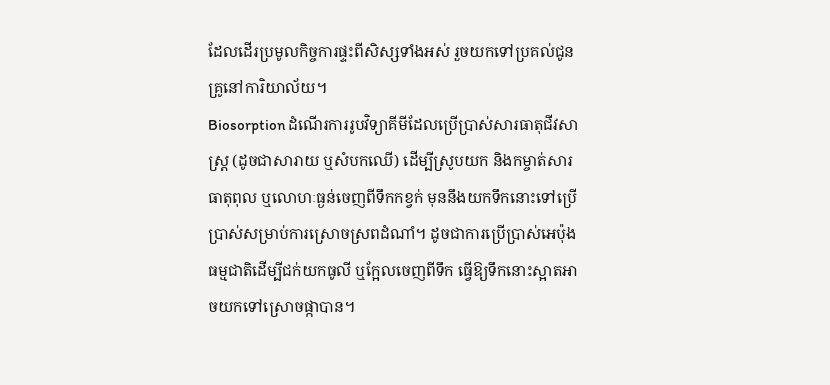ដែលដើរប្រមូលកិច្ចការផ្ទះពីសិស្សទាំងអស់ រួចយកទៅប្រគល់ជូនគ្រូនៅការិយាល័យ។
Biosorption ដំណើរការរូបវិទ្យាគីមីដែលប្រើប្រាស់សារធាតុជីវសាស្ត្រ (ដូចជាសារាយ ឬសំបកឈើ) ដើម្បីស្រូបយក និងកម្ចាត់សារធាតុពុល ឬលោហៈធ្ងន់ចេញពីទឹកកខ្វក់ មុននឹងយកទឹកនោះទៅប្រើប្រាស់សម្រាប់ការស្រោចស្រពដំណាំ។ ដូចជាការប្រើប្រាស់អេប៉ុងធម្មជាតិដើម្បីជក់យកធូលី ឬក្អែលចេញពីទឹក ធ្វើឱ្យទឹកនោះស្អាតអាចយកទៅស្រោចផ្កាបាន។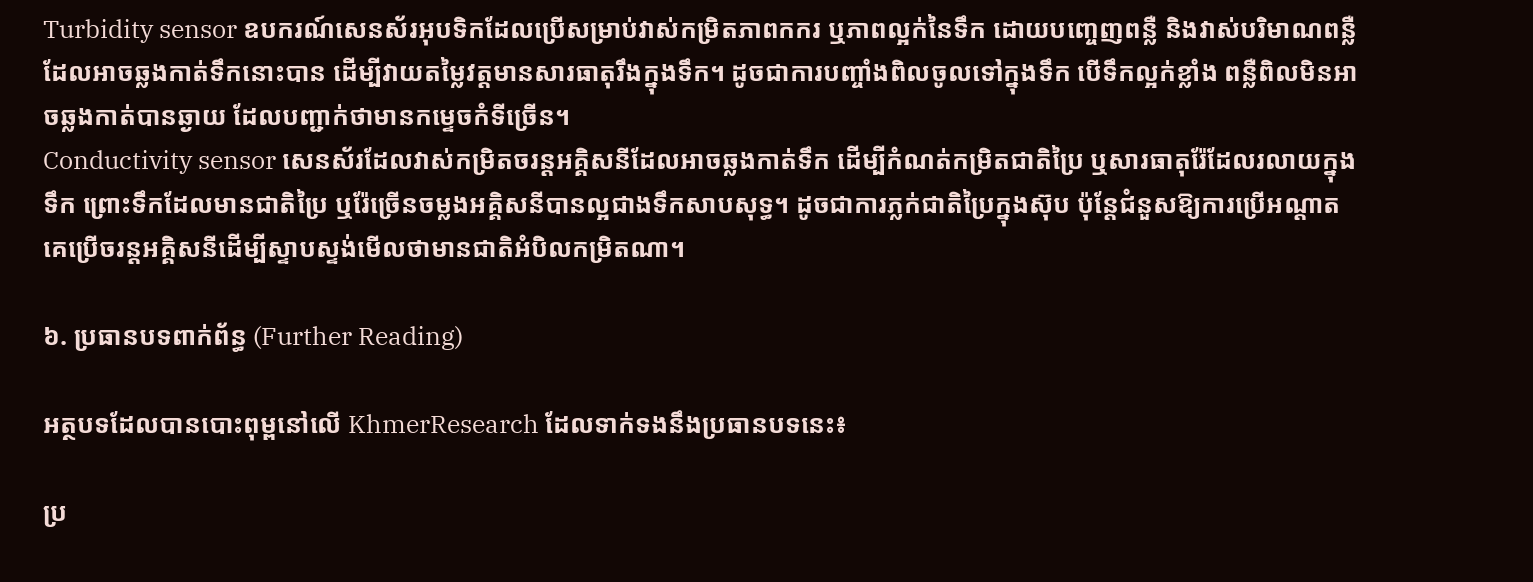Turbidity sensor ឧបករណ៍សេនស័រអុបទិកដែលប្រើសម្រាប់វាស់កម្រិតភាពកករ ឬភាពល្អក់នៃទឹក ដោយបញ្ចេញពន្លឺ និងវាស់បរិមាណពន្លឺដែលអាចឆ្លងកាត់ទឹកនោះបាន ដើម្បីវាយតម្លៃវត្តមានសារធាតុរឹងក្នុងទឹក។ ដូចជាការបញ្ចាំងពិលចូលទៅក្នុងទឹក បើទឹកល្អក់ខ្លាំង ពន្លឺពិលមិនអាចឆ្លងកាត់បានឆ្ងាយ ដែលបញ្ជាក់ថាមានកម្ទេចកំទីច្រើន។
Conductivity sensor សេនស័រដែលវាស់កម្រិតចរន្តអគ្គិសនីដែលអាចឆ្លងកាត់ទឹក ដើម្បីកំណត់កម្រិតជាតិប្រៃ ឬសារធាតុរ៉ែដែលរលាយក្នុងទឹក ព្រោះទឹកដែលមានជាតិប្រៃ ឬរ៉ែច្រើនចម្លងអគ្គិសនីបានល្អជាងទឹកសាបសុទ្ធ។ ដូចជាការភ្លក់ជាតិប្រៃក្នុងស៊ុប ប៉ុន្តែជំនួសឱ្យការប្រើអណ្តាត គេប្រើចរន្តអគ្គិសនីដើម្បីស្ទាបស្ទង់មើលថាមានជាតិអំបិលកម្រិតណា។

៦. ប្រធានបទពាក់ព័ន្ធ (Further Reading)

អត្ថបទដែលបានបោះពុម្ពនៅលើ KhmerResearch ដែលទាក់ទងនឹងប្រធានបទនេះ៖

ប្រ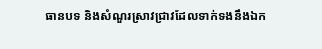ធានបទ និងសំណួរស្រាវជ្រាវដែលទាក់ទងនឹងឯក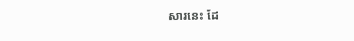សារនេះ ដែ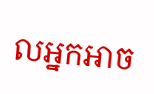លអ្នកអាច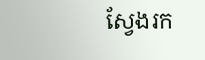ស្វែងរក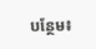បន្ថែម៖